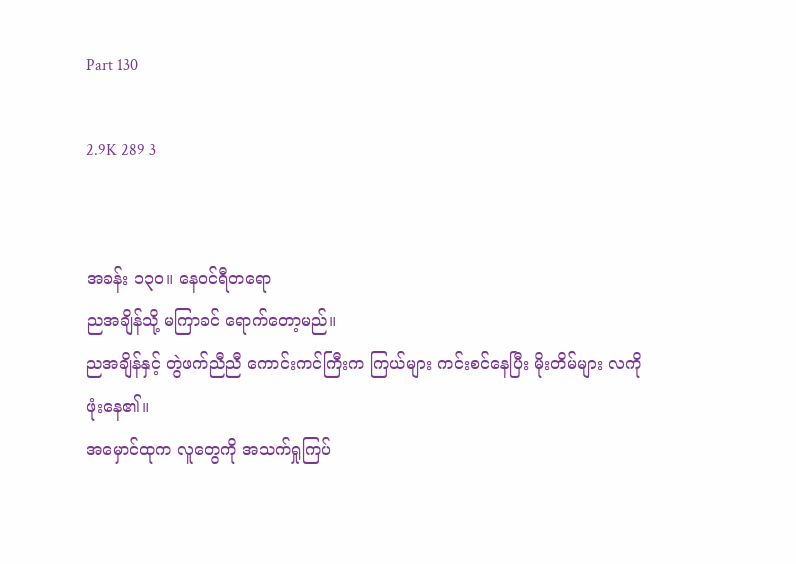Part 130

2.9K 289 3


အခန်း ၁၃၀။ နေဝင်ရီတရော
ညအချိန်သို့ မကြာခင် ရောက်တော့မည်။
ညအချိန်နှင့် တွဲဖက်ညီညီ ကောင်းကင်ကြီးက ကြယ်များ ကင်းစင်နေပြီး မိုးတိမ်များ လကို ဖုံးနေ၏။
အမှောင်ထုက လူတွေကို အသက်ရှုကြပ်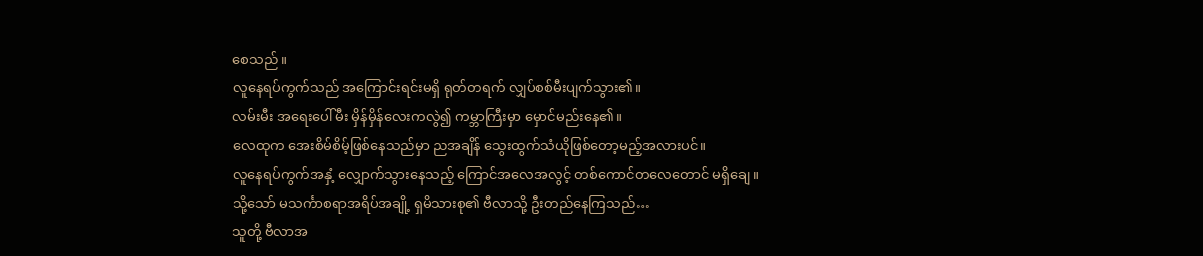စေသည်။
လူနေရပ်ကွက်သည် အကြောင်းရင်းမရှိ ရုတ်တရက် လျှပ်စစ်မီးပျက်သွား၏။
လမ်းမီး အရေးပေါ်မီး မှိန်မှိန်လေးကလွဲ၍ ကမ္ဘာကြီးမှာ မှောင်မည်းနေ၏။
လေထုက အေးစိမ်စိမ့်ဖြစ်နေသည်မှာ ညအချိန် သွေးထွက်သံယိုဖြစ်တော့မည့်အလားပင်။
လူနေရပ်ကွက်အနှံ့ လျှောက်သွားနေသည့် ကြောင်အလေအလွင့် တစ်ကောင်တလေတောင် မရှိချေ။
သို့သော် မသင်္ကာစရာအရိပ်အချို့ ရှမိသားစု၏ ဗီလာသို့ ဦးတည်နေကြသည်…
သူတို့ ဗီလာအ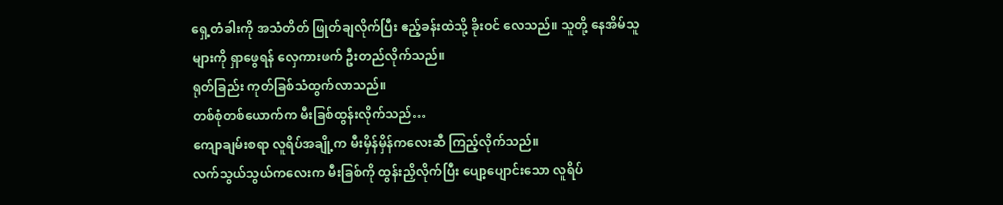ရှေ့တံခါးကို အသံတိတ် ဖြုတ်ချလိုက်ပြီး ဧည့်ခန်းထဲသို့ ခိုးဝင် လေသည်။ သူတို့ နေအိမ်သူများကို ရှာဖွေရန် လှေကားဖက် ဦးတည်လိုက်သည်။
ရုတ်ခြည်း ကုတ်ခြစ်သံထွက်လာသည်။
တစ်စုံတစ်ယောက်က မီးခြစ်ထွန်းလိုက်သည်…
ကျောချမ်းစရာ လူရိပ်အချို့က မီးမှိန်မှိန်ကလေးဆီ ကြည့်လိုက်သည်။
လက်သွယ်သွယ်ကလေးက မီးခြစ်ကို ထွန်းညှိလိုက်ပြီး ပျော့ပျောင်းသော လူရိပ်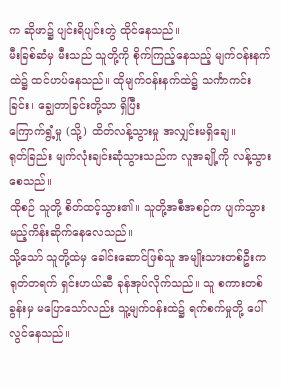က ဆိုဖာ၌ ပျင်းရိပျင်းတွဲ ထိုင်နေသည်။
မီးခြစ်ဆံမှ မီးသည် သူတို့ကို စိုက်ကြည့်နေသည့် မျက်ဝန်းနက်ထဲ၌ ထင်ဟပ်နေသည်။ ထိုမျက်ဝန်းနက်ထဲ၌ သင်္ကာကင်းခြင်း၊ ချွေတာခြင်းတို့သာ ရှိပြီး
ကြောက်ရွံ့မှု (သို့) ထိတ်လန့်သွားမှု အလျှင်းမရှိချေ။
ရုတ်ခြည်း မျက်လုံးချင်းဆုံသွားသည်က လူအချို့ကို လန့်သွားစေသည်။
ထိုစဉ် သူတို့ စိတ်ထင့်သွား၏။ သူတို့အစီအစဉ်က ပျက်သွားမည့်ကိန်းဆိုက်နေလေသည်။
သို့သော် သူတို့ထဲမှ ခေါင်းဆောင်ဖြစ်သူ အမျိုးသားတစ်ဦးက ရုတ်တရက် ရှင်းဟယ်ဆီ ခုန်အုပ်လိုက်သည်။ သူ စကားတစ်ခွန်းမှ မပြောသော်လည်း သူ့မျက်ဝန်းထဲ၌ ရက်စက်မှုတို့ ပေါ်လွင်နေသည်။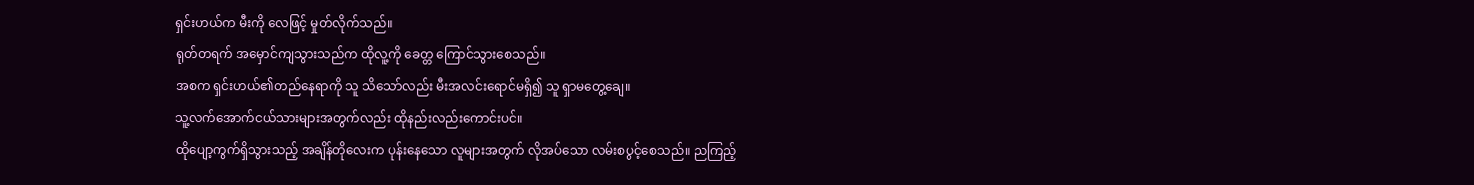ရှင်းဟယ်က မီးကို လေဖြင့် မှုတ်လိုက်သည်။
ရုတ်တရက် အမှောင်ကျသွားသည်က ထိုလူ့ကို ခေတ္တ ကြောင်သွားစေသည်။
အစက ရှင်းဟယ်၏တည်နေရာကို သူ သိသော်လည်း မီးအလင်းရောင်မရှိ၍ သူ ရှာမတွေ့ချေ။
သူ့လက်အောက်ငယ်သားများအတွက်လည်း ထိုနည်းလည်းကောင်းပင်။
ထိုပျော့ကွက်ရှိသွားသည့် အချိန်တိုလေးက ပုန်းနေသော လူများအတွက် လိုအပ်သော လမ်းစပွင့်စေသည်။ ညကြည့်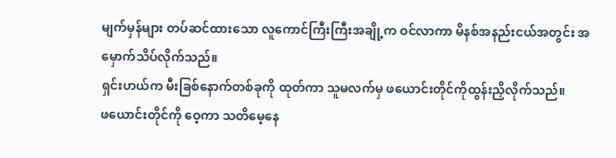မျက်မှန်များ တပ်ဆင်ထားသော လူကောင်ကြီးကြီးအချို့က ဝင်လာကာ မိနစ်အနည်းငယ်အတွင်း အမှောက်သိပ်လိုက်သည်။
ရှင်းဟယ်က မီးခြစ်နောက်တစ်ခုကို ထုတ်ကာ သူမလက်မှ ဖယောင်းတိုင်ကိုထွန်းညှိလိုက်သည်။
ဖယောင်းတိုင်ကို ဝေ့ကာ သတိမေ့နေ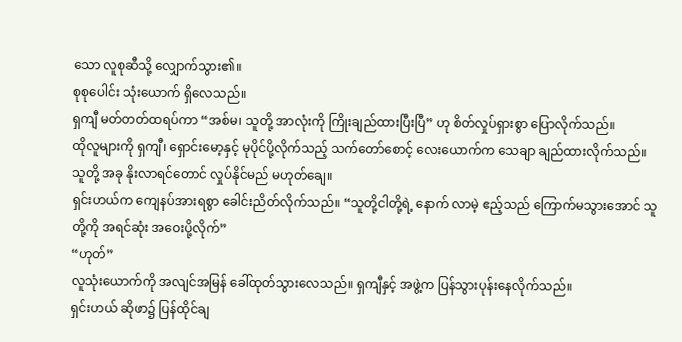သော လူစုဆီသို့ လျှောက်သွား၏။
စုစုပေါင်း သုံးယောက် ရှိလေသည်။
ရှကျီ မတ်တတ်ထရပ်ကာ “အစ်မ၊ သူတို့ အာလုံးကို ကြိုးချည်ထားပြီးပြီ” ဟု စိတ်လှုပ်ရှားစွာ ပြောလိုက်သည်။
ထိုလူများကို ရှကျီ၊ ရှောင်းမော့နှင့် မုပိုင်ပို့လိုက်သည့် သက်တော်စောင့် လေးယောက်က သေချာ ချည်ထားလိုက်သည်။
သူတို့ အခု နိုးလာရင်တောင် လှုပ်နိုင်မည် မဟုတ်ချေ။
ရှင်းဟယ်က ကျေနပ်အားရစွာ ခေါင်းညိတ်လိုက်သည်။ “သူတို့ငါတို့ရဲ့ နောက် လာမဲ့ ဧည့်သည် ကြောက်မသွားအောင် သူတို့ကို အရင်ဆုံး အဝေးပို့လိုက်”
“ဟုတ်”
လူသုံးယောက်ကို အလျင်အမြန် ခေါ်ထုတ်သွားလေသည်။ ရှကျီနှင့် အဖွဲ့က ပြန်သွားပုန်းနေလိုက်သည်။
ရှင်းဟယ် ဆိုဖာ၌ ပြန်ထိုင်ချ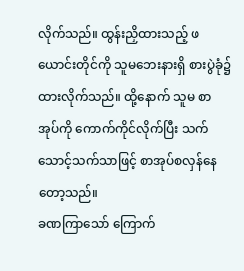လိုက်သည်။ ထွန်းညှိထားသည့် ဖယောင်းတိုင်ကို သူမဘေးနားရှိ စားပွဲခုံ၌ ထားလိုက်သည်။ ထို့နောက် သူမ စာအုပ်ကို ကောက်ကိုင်လိုက်ပြီး သက်သောင့်သက်သာဖြင့် စာအုပ်စလှန်နေတော့သည်။
ခဏကြာသော် ကြောက်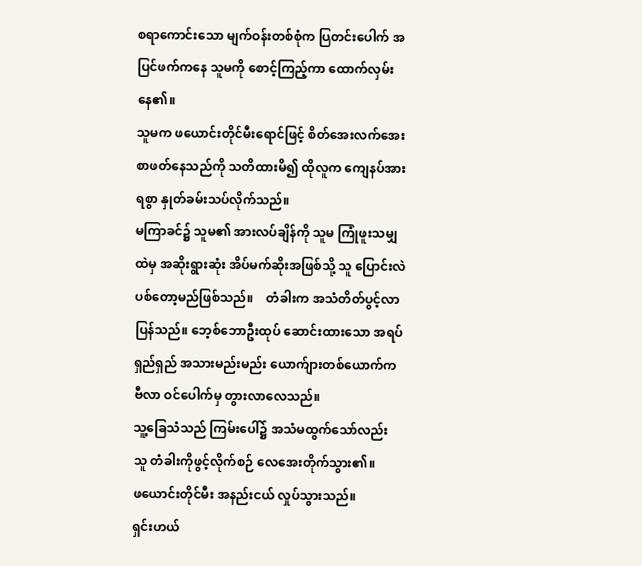စရာကောင်းသော မျက်ဝန်းတစ်စုံက ပြတင်းပေါက် အပြင်ဖက်ကနေ သူမကို စောင့်ကြည့်ကာ ထောက်လှမ်းနေ၏။
သူမက ဖယောင်းတိုင်မီးရောင်ဖြင့် စိတ်အေးလက်အေး စာဖတ်နေသည်ကို သတိထားမိ၍ ထိုလူက ကျေနပ်အားရစွာ နှုတ်ခမ်းသပ်လိုက်သည်။
မကြာခင်၌ သူမ၏ အားလပ်ချိန်ကို သူမ ကြုံဖူးသမျှထဲမှ အဆိုးရွားဆုံး အိပ်မက်ဆိုးအဖြစ်သို့ သူ ပြောင်းလဲပစ်တော့မည်ဖြစ်သည်။    တံခါးက အသံတိတ်ပွင့်လာပြန်သည်။ ဘေ့စ်ဘောဦးထုပ် ဆောင်းထားသော အရပ်ရှည်ရှည် အသားမည်းမည်း ယောက်ျားတစ်ယောက်က ဗီလာ ဝင်ပေါက်မှ တွားလာလေသည်။
သူ့ခြေသံသည် ကြမ်းပေါ်၌ အသံမထွက်သော်လည်း သူ တံခါးကိုဖွင့်လိုက်စဉ် လေအေးတိုက်သွား၏။
ဖယောင်းတိုင်မီး အနည်းငယ် လှုပ်သွားသည်။
ရှင်းဟယ်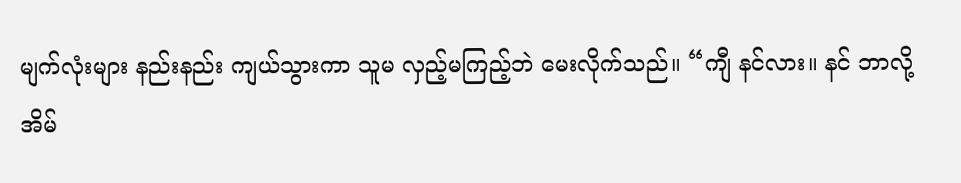မျက်လုံးများ နည်းနည်း ကျယ်သွားကာ သူမ လှည့်မကြည့်ဘဲ မေးလိုက်သည်။ “ကျီ နင်လား။ နင် ဘာလို့ အိမ်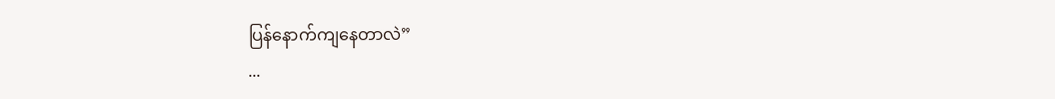ပြန်နောက်ကျနေတာလဲ”
...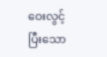ဝေးလွင့်ပြီးသော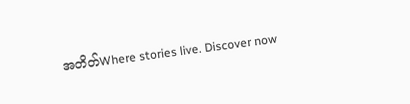အတိတ်Where stories live. Discover now